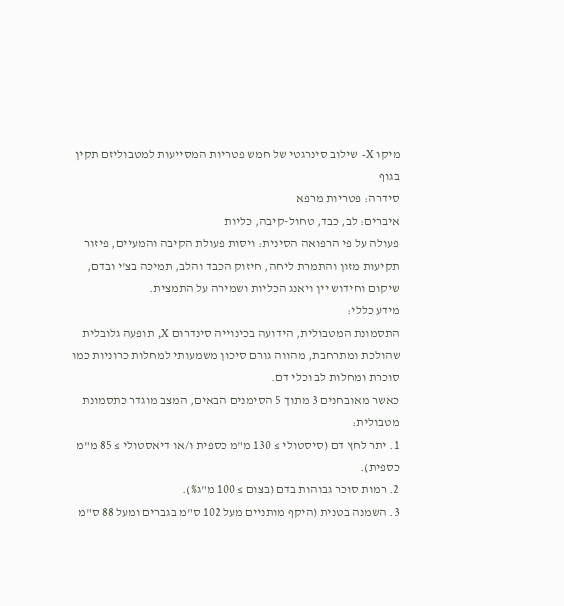מיקו X- שילוב סינרגטי של חמש פטריות המסייעות למטבוליזם תקין בגוף
סידרה: פטריות מרפא
איברים: לב, כבד, טחול-קיבה, כליות
פעולה על פי הרפואה הסינית: ויסות פעולת הקיבה והמעיים, פיזור תקיעות מזון והתמרת ליחה, חיזוק הכבד והלב, תמיכה בצ'י ובדם, שיקום וחידוש יין ויאנג הכליות ושמירה על התמצית.
מידע כללי:
התסמונת המטבולית, הידועה בכינוייה סינדרום X, תופעה גלובלית שהולכת ומתרחבת, מהווה גורם סיכון משמעותי למחלות כרוניות כמו סוכרת ומחלות לב וכלי דם.
כאשר מאובחנים 3 מתוך 5 הסימנים הבאים, המצב מוגדר כתסמונת מטבולית:
1. יתר לחץ דם (סיסטולי ≥ 130 מ"מ כספית ו/או דיאסטולי ≥ 85 מ"מ כספית).
2. רמות סוכר גבוהות בדם (בצום ≥ 100 מ"ג%).
3. השמנה בטנית (היקף מותניים מעל 102 ס"מ בגברים ומעל 88 ס"מ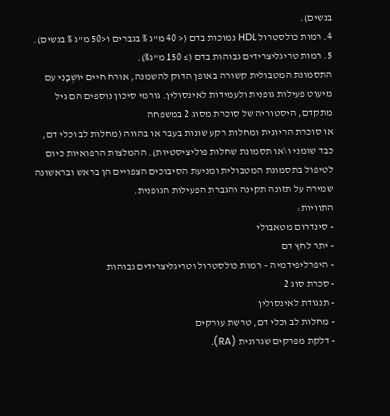בנשים).
4. רמות כולסטרול HDL נמוכות בדם (< 40 מ"ג % בגברים ו<50 מ"ג % בנשים).
5. רמות טריגליצרידים גבוהות בדם (≥ 150 מ"ג%).
התסמונת המטבולית קשורה באופן הדוק להשמנה, אורח חיים יוֹשְׁבָנִי עם מיעוט פעילות גופנית ולעמידות לאינסולין. גורמי סיכון נוספים הם גיל מתקדם, היסטוריה של סוכרת מסוג 2 במשפחה
או סוכרת הריונית ומחלות רקע שונות בעבר או בהווה (מחלות לב וכלי דם, כבד שומני ו\או תסמונת שחלות פוליציסטיות). ההמלצות הרפואיות כיום לטיפול בתסמונת המטבולית ומניעת הסיבוכים הצפויים הן בראש ובראשונה שמירה על תזונה תקינה והגברת הפעילות הגופנית.
התוויות:
- סינדרום מטאבולי
- יתר לחץ דם
- היפרליפידמיה – רמות כולסטרול וטריגליצרידים גבוהות
- סכרת סוג 2
- תנגודת לאינסולין
- מחלות לב וכלי דם, טרשת עורקים
- דלקת מפרקים שגרונית (RA).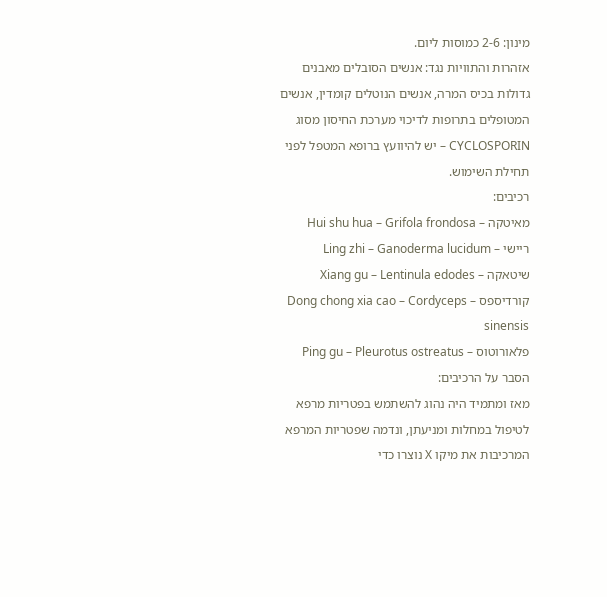מינון: 2-6 כמוסות ליום.
אזהרות והתוויות נגד: אנשים הסובלים מאבנים גדולות בכיס המרה, אנשים הנוטלים קומדין, אנשים המטופלים בתרופות לדיכוי מערכת החיסון מסוג CYCLOSPORIN – יש להיוועץ ברופא המטפל לפני תחילת השימוש.
רכיבים:
מאיטקה – Hui shu hua – Grifola frondosa
ריישי – Ling zhi – Ganoderma lucidum
שיטאקה – Xiang gu – Lentinula edodes
קורדיספס – Dong chong xia cao – Cordyceps sinensis
פלאורוטוס – Ping gu – Pleurotus ostreatus
הסבר על הרכיבים:
מאז ומתמיד היה נהוג להשתמש בפטריות מרפא לטיפול במחלות ומניעתן, ונדמה שפטריות המרפא המרכיבות את מיקו X נוצרו כדי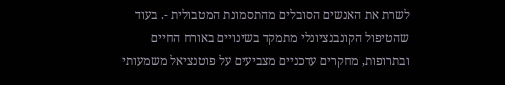לשרת את האנשים הסובלים מהתסמונת המטבולית -. בעוד שהטיפול הקונבנציונלי מתמקד בשינויים באורח החיים ובתרופות, מחקרים עדכניים מצביעים על פוטנציאל משמעותי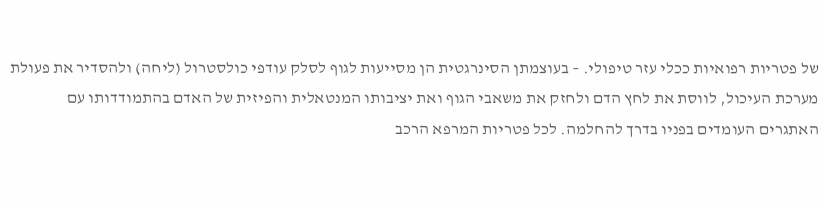של פטריות רפואיות ככלי עזר טיפולי. – בעוצמתן הסינרגטית הן מסייעות לגוף לסלק עודפי כולסטרול (ליחה) ולהסדיר את פעולת מערכת העיכול, לווסת את לחץ הדם ולחזק את משאבי הגוף ואת יציבותו המנטאלית והפיזית של האדם בהתמודדותו עם האתגרים העומדים בפניו בדרך להחלמה. לכל פטריות המרפא הרכב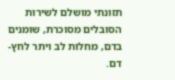תזונתי מושלם לשירות הסובלים מסוכרת, שומנים בדם, מחלות לב ויתר לחץ-דם.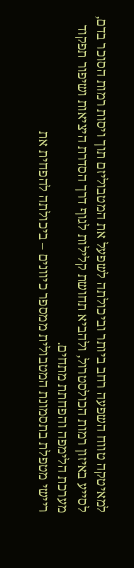למאיטקה טווח השפעה רחב ביותר וביכולתה לשפעל את המטבוליזם תוך ויסות רמות הסוכר בדם, לסייע באיזון רמות הכולסטרול, ולהביא תחושת קלילות לגוף דרך הסדרת היציאות ושיפור תפקוד מערכת הלימפה והפחתת מתחים.
ריישי מטפלת בתסמונת המטבולית ממספר כיוונים – ביכולתה להפחית את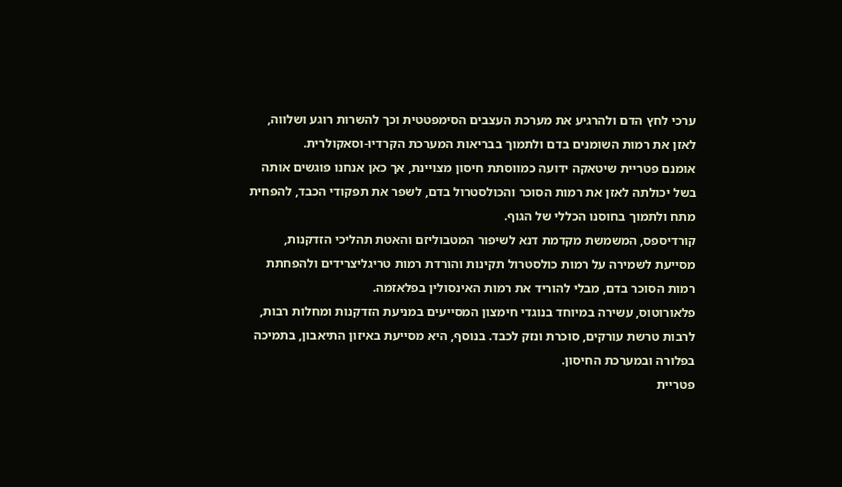ערכי לחץ הדם ולהרגיע את מערכת העצבים הסימפטטית וכך להשרות רוגע ושלווה, לאזן את רמות השומנים בדם ולתמוך בבריאות המערכת הקרדיו-וסאקולרית.
אומנם פטריית שיטאקה ידועה כמווסתת חיסון מצויינת, אך כאן אנחנו פוגשים אותה בשל יכולתה לאזן את רמות הסוכר והכולסטרול בדם, לשפר את תפקודי הכבד, להפחית מתח ולתמוך בחוסנו הכללי של הגוף.
קורדיספס, המשמשת מקדמת דנא לשיפור המטבוליזם והאטת תהליכי הזדקנות, מסייעת לשמירה על רמות כולסטרול תקינות והורדת רמות טריגליצרידים ולהפחתת רמות הסוכר בדם, מבלי להוריד את רמות האינסולין בפלאזמה.
פלאורוטוס, עשירה במיוחד בנוגדי חימצון המסייעים במניעת הזדקנות ומחלות רבות, לרבות טרשת עורקים, סוכרת ונזק לכבד. בנוסף, היא מסייעת באיזון התיאבון, בתמיכה בפלורה ובמערכת החיסון.
פטריית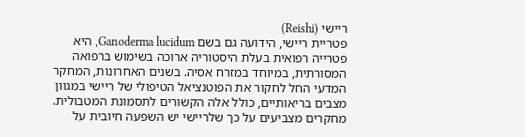ריישי (Reishi)
פטריית ריישי, הידועה גם בשם Ganoderma lucidum, היא פטרייה רפואית בעלת היסטוריה ארוכה בשימוש ברפואה המסורתית, במיוחד במזרח אסיה. בשנים האחרונות, המחקר המדעי החל לחקור את הפוטנציאל הטיפולי של ריישי במגוון מצבים בריאותיים, כולל אלה הקשורים לתסמונת המטבולית.
מחקרים מצביעים על כך שלריישי יש השפעה חיובית על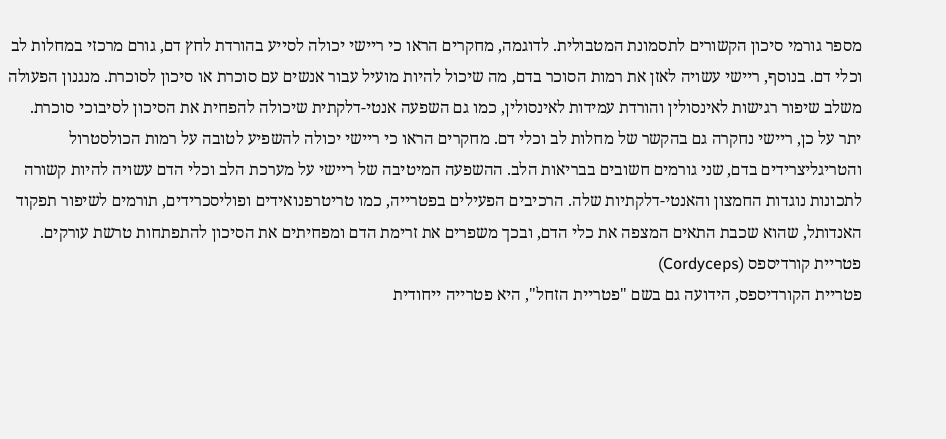מספר גורמי סיכון הקשורים לתסמונת המטבולית. לדוגמה, מחקרים הראו כי ריישי יכולה לסייע בהורדת לחץ דם, גורם מרכזי במחלות לב וכלי דם. בנוסף, ריישי עשויה לאזן את רמות הסוכר בדם, מה שיכול להיות מועיל עבור אנשים עם סוכרת או סיכון לסוכרת. מנגנון הפעולה משלב שיפור רגישות לאינסולין והורדת עמידות לאינסולין, כמו גם השפעה אנטי-דלקתית שיכולה להפחית את הסיכון לסיבוכי סוכרת.
יתר על כן, ריישי נחקרה גם בהקשר של מחלות לב וכלי דם. מחקרים הראו כי ריישי יכולה להשפיע לטובה על רמות הכולסטרול והטריגליצרידים בדם, שני גורמים חשובים בבריאות הלב. ההשפעה המיטיבה של ריישי על מערכת הלב וכלי הדם עשויה להיות קשורה לתכונות נוגדות החמצון והאנטי-דלקתיות שלה. הרכיבים הפעילים בפטרייה, כמו טריטרפנואידים ופוליסכרידים, תורמים לשיפור תפקוד האנדותל, שהוא שכבת התאים המצפה את כלי הדם, ובכך משפרים את זרימת הדם ומפחיתים את הסיכון להתפתחות טרשת עורקים.
פטריית קורדיספס (Cordyceps)
פטריית הקורדיספס, הידועה גם בשם "פטריית הזחל", היא פטרייה ייחודית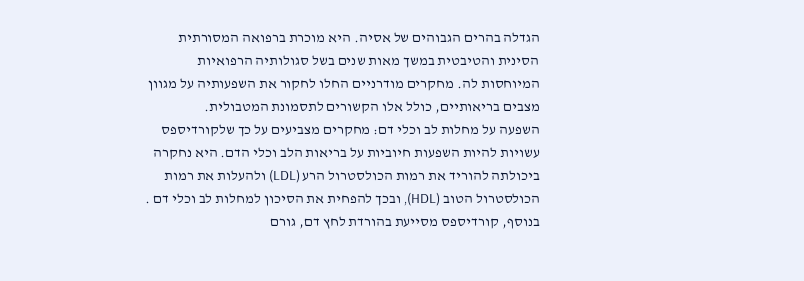הגדלה בהרים הגבוהים של אסיה. היא מוכרת ברפואה המסורתית הסינית והטיבטית במשך מאות שנים בשל סגולותיה הרפואיות המיוחסות לה. מחקרים מודרניים החלו לחקור את השפעותיה על מגוון מצבים בריאותיים, כולל אלו הקשורים לתסמונת המטבולית.
השפעה על מחלות לב וכלי דם: מחקרים מצביעים על כך שלקורדיספס עשויות להיות השפעות חיוביות על בריאות הלב וכלי הדם. היא נחקרה ביכולתה להוריד את רמות הכולסטרול הרע (LDL) ולהעלות את רמות הכולסטרול הטוב (HDL), ובכך להפחית את הסיכון למחלות לב וכלי דם . בנוסף, קורדיספס מסייעת בהורדת לחץ דם, גורם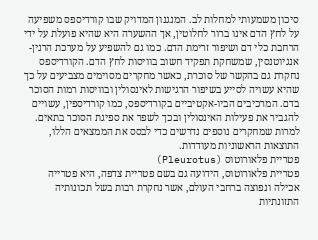סיכון משמעותי למחלות לב. המנגנון המדויק שבו קורדיספס משפיעה על לחץ הדם אינו ברור לחלוטין, אך ההשערה היא שהיא פועלת על ידי הרחבת כלי דם ושיפור זרימת הדם. כמו גם להשפיע על מערכת הרנין-אנגיוטנסין, שמשחקת תפקיד חשוב בוויסות לחץ הדם. הקורדיספס נחקרת גם בהקשר של סוכרת, כאשר מחקרים מסוימים מצביעים על כך שהיא עשויה לסייע בשיפור הרגישות לאינסולין ובוויסות רמות הסוכר בדם. המרכיבים הביו-אקטיביים בקורדיספס, כמו קורדיספין, עשויים להגביר את פעילות האינסולין ובכך לשפר את ספיגת הסוכר בתאים. למרות שמחקרים נוספים נדרשים כדי לבסס את הממצאים הללו, התוצאות הראשוניות מעודדות.
פטריית פלאורוטוס (Pleurotus)
פטריית פלאורוטוס, הידועה גם בשם פטריית צדפה, היא פטרייה אכילה ונפוצה ברחבי העולם, אשר נחקרת רבות בשל תכונותיה התזונתיות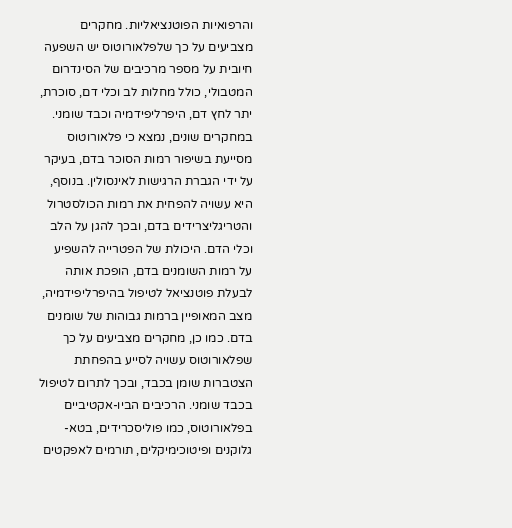והרפואיות הפוטנציאליות. מחקרים מצביעים על כך שלפלאורוטוס יש השפעה חיובית על מספר מרכיבים של הסינדרום המטבולי, כולל מחלות לב וכלי דם, סוכרת, יתר לחץ דם, היפרליפידמיה וכבד שומני.
במחקרים שונים, נמצא כי פלאורוטוס מסייעת בשיפור רמות הסוכר בדם, בעיקר על ידי הגברת הרגישות לאינסולין. בנוסף, היא עשויה להפחית את רמות הכולסטרול והטריגליצרידים בדם, ובכך להגן על הלב וכלי הדם. היכולת של הפטרייה להשפיע על רמות השומנים בדם, הופכת אותה לבעלת פוטנציאל לטיפול בהיפרליפידמיה, מצב המאופיין ברמות גבוהות של שומנים בדם. כמו כן, מחקרים מצביעים על כך שפלאורוטוס עשויה לסייע בהפחתת הצטברות שומן בכבד, ובכך לתרום לטיפול בכבד שומני. הרכיבים הביו-אקטיביים בפלאורוטוס, כמו פוליסכרידים, בטא-גלוקנים ופיטוכימיקלים, תורמים לאפקטים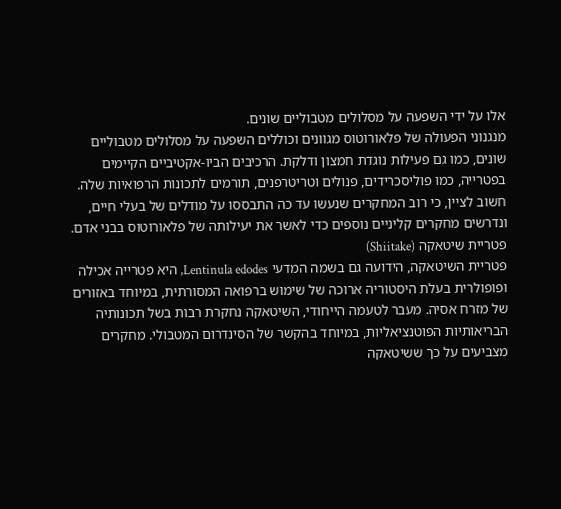אלו על ידי השפעה על מסלולים מטבוליים שונים.
מנגנוני הפעולה של פלאורוטוס מגוונים וכוללים השפעה על מסלולים מטבוליים שונים, כמו גם פעילות נוגדת חמצון ודלקת. הרכיבים הביו-אקטיביים הקיימים בפטרייה, כמו פוליסכרידים, פנולים וטריטרפנים, תורמים לתכונות הרפואיות שלה. חשוב לציין, כי רוב המחקרים שנעשו עד כה התבססו על מודלים של בעלי חיים, ונדרשים מחקרים קליניים נוספים כדי לאשר את יעילותה של פלאורוטוס בבני אדם.
פטריית שיטאקה (Shiitake)
פטריית השיטאקה, הידועה גם בשמה המדעי Lentinula edodes, היא פטרייה אכילה ופופולרית בעלת היסטוריה ארוכה של שימוש ברפואה המסורתית, במיוחד באזורים של מזרח אסיה. מעבר לטעמה הייחודי, השיטאקה נחקרת רבות בשל תכונותיה הבריאותיות הפוטנציאליות, במיוחד בהקשר של הסינדרום המטבולי. מחקרים מצביעים על כך ששיטאקה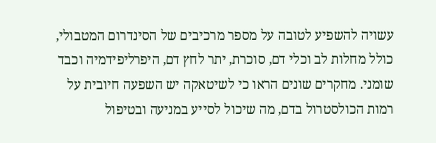עשויה להשפיע לטובה על מספר מרכיבים של הסינדרום המטבולי, כולל מחלות לב וכלי דם, סוכרת, יתר לחץ דם, היפרליפידמיה וכבד שומני. מחקרים שונים הראו כי לשיטאקה יש השפעה חיובית על רמות הכולסטרול בדם, מה שיכול לסייע במניעה ובטיפול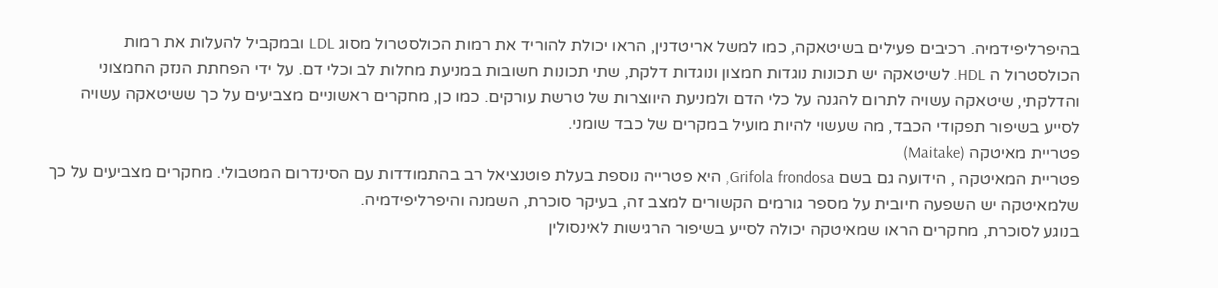בהיפרליפידמיה. רכיבים פעילים בשיטאקה, כמו למשל אריטדנין, הראו יכולת להוריד את רמות הכולסטרול מסוג LDL ובמקביל להעלות את רמות הכולסטרול ה HDL. לשיטאקה יש תכונות נוגדות חמצון ונוגדות דלקת, שתי תכונות חשובות במניעת מחלות לב וכלי דם. על ידי הפחתת הנזק החמצוני והדלקתי, שיטאקה עשויה לתרום להגנה על כלי הדם ולמניעת היווצרות של טרשת עורקים. כמו כן, מחקרים ראשוניים מצביעים על כך ששיטאקה עשויה לסייע בשיפור תפקודי הכבד, מה שעשוי להיות מועיל במקרים של כבד שומני.
פטריית מאיטקה (Maitake)
פטריית המאיטקה , הידועה גם בשם Grifola frondosa, היא פטרייה נוספת בעלת פוטנציאל רב בהתמודדות עם הסינדרום המטבולי. מחקרים מצביעים על כך שלמאיטקה יש השפעה חיובית על מספר גורמים הקשורים למצב זה, בעיקר סוכרת, השמנה והיפרליפידמיה.
בנוגע לסוכרת, מחקרים הראו שמאיטקה יכולה לסייע בשיפור הרגישות לאינסולין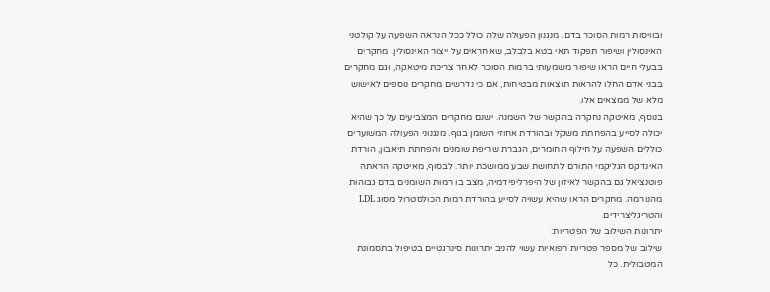ובוויסות רמות הסוכר בדם. מנגנון הפעולה שלה כולל ככל הנראה השפעה על קולטני האינסולין ושיפור תפקוד תאי בטא בלבלב, שאחראים על ייצור האינסולין. מחקרים בבעלי חיים הראו שיפור משמעותי ברמות הסוכר לאחר צריכת מיטאקה, וגם מחקרים בבני אדם החלו להראות תוצאות מבטיחות, אם כי נדרשים מחקרים נוספים לאישוש מלא של ממצאים אלו.
בנוסף, מאיטקה נחקרה בהקשר של השמנה. ישנם מחקרים המצביעים על כך שהיא יכולה לסייע בהפחתת משקל ובהורדת אחוזי השומן בגוף. מנגנוני הפעולה המשוערים כוללים השפעה על חילוף החומרים, הגברת שריפת שומנים והפחתת תיאבון, הורדת האינדקס הגליקמי התורם לתחושת שבע ממושכת יותר. לבסוף, מאיטקה הראתה פוטנציאל גם בהקשר לאיזון של היפרליפידמיה, מצב בו רמות השומנים בדם גבוהות מהנורמה. מחקרים הראו שהיא עשויה לסייע בהורדת רמות הכולסטרול מסוג LDL והטריגליצרידים.
יתרונות השילוב של הפטריות:
שילוב של מספר פטריות רפואיות עשוי להניב יתרונות סינרגטיים בטיפול בתסמונת המטבולית. כל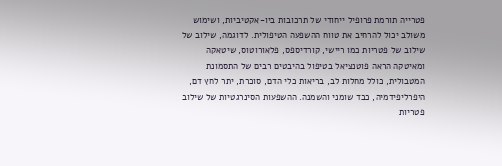פטרייה תורמת פרופיל ייחודי של תרכובות ביו-אקטיביות, ושימוש משולב יכול להרחיב את טווח ההשפעה הטיפולית. לדוגמה, שילוב של שילוב של פטריות כמו ריישי, קורדיספס, פלאורוטוס, שיטאקה ומאיטקה הראה פוטנציאל בטיפול בהיבטים רבים של התסמונת המטבולית, כולל מחלות לב, בריאות כלי הדם, סוכרת, יתר לחץ דם, היפרליפידמיה, כבד שומני והשמנה. ההשפעות הסינרגטיות של שילוב פטריות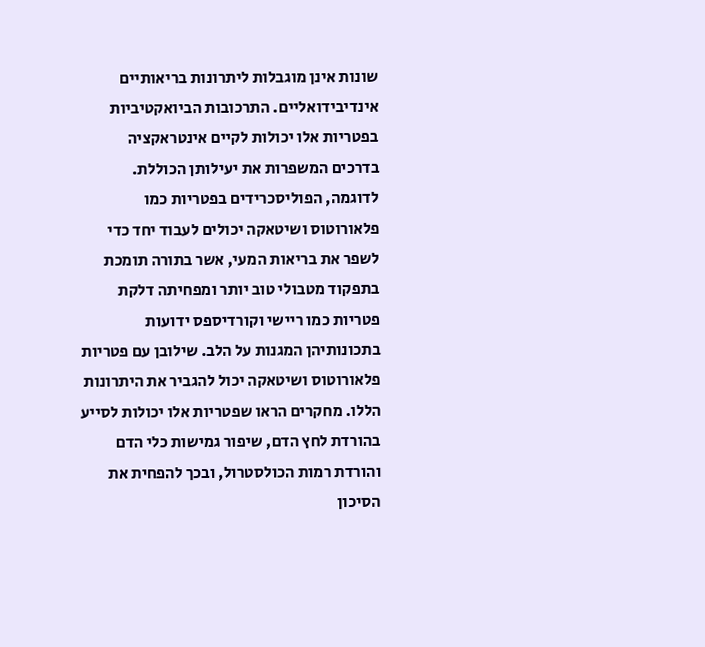שונות אינן מוגבלות ליתרונות בריאותיים אינדיבידואליים. התרכובות הביואקטיביות בפטריות אלו יכולות לקיים אינטראקציה בדרכים המשפרות את יעילותן הכוללת. לדוגמה, הפוליסכרידים בפטריות כמו פלאורוטוס ושיטאקה יכולים לעבוד יחד כדי לשפר את בריאות המעי, אשר בתורה תומכת בתפקוד מטבולי טוב יותר ומפחיתה דלקת
פטריות כמו ריישי וקורדיספס ידועות בתכונותיהן המגנות על הלב. שילובן עם פטריות פלאורוטוס ושיטאקה יכול להגביר את היתרונות הללו. מחקרים הראו שפטריות אלו יכולות לסייע בהורדת לחץ הדם, שיפור גמישות כלי הדם והורדת רמות הכולסטרול, ובכך להפחית את הסיכון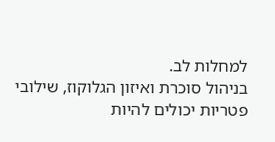למחלות לב.
בניהול סוכרת ואיזון הגלוקוז, שילובי פטריות יכולים להיות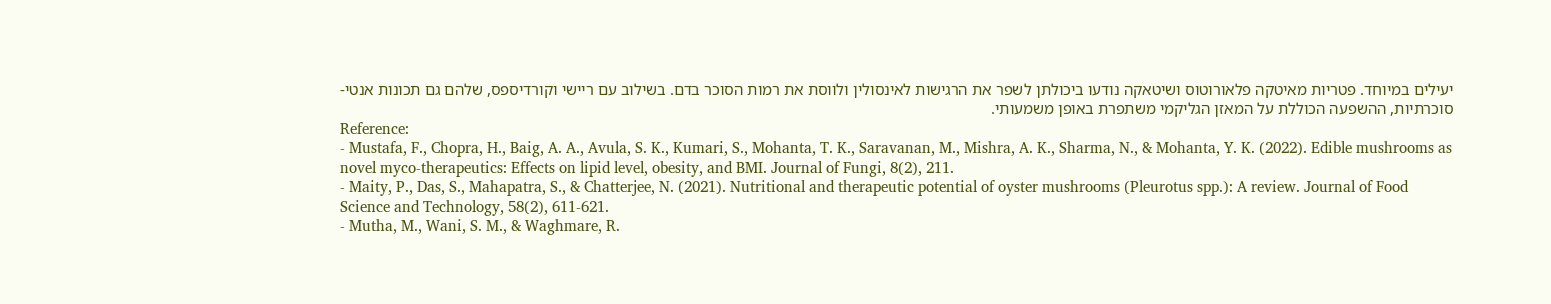יעילים במיוחד. פטריות מאיטקה פלאורוטוס ושיטאקה נודעו ביכולתן לשפר את הרגישות לאינסולין ולווסת את רמות הסוכר בדם. בשילוב עם ריישי וקורדיספס, שלהם גם תכונות אנטי-סוכרתיות, ההשפעה הכוללת על המאזן הגליקמי משתפרת באופן משמעותי.
Reference:
- Mustafa, F., Chopra, H., Baig, A. A., Avula, S. K., Kumari, S., Mohanta, T. K., Saravanan, M., Mishra, A. K., Sharma, N., & Mohanta, Y. K. (2022). Edible mushrooms as novel myco-therapeutics: Effects on lipid level, obesity, and BMI. Journal of Fungi, 8(2), 211.
- Maity, P., Das, S., Mahapatra, S., & Chatterjee, N. (2021). Nutritional and therapeutic potential of oyster mushrooms (Pleurotus spp.): A review. Journal of Food Science and Technology, 58(2), 611-621.
- Mutha, M., Wani, S. M., & Waghmare, R.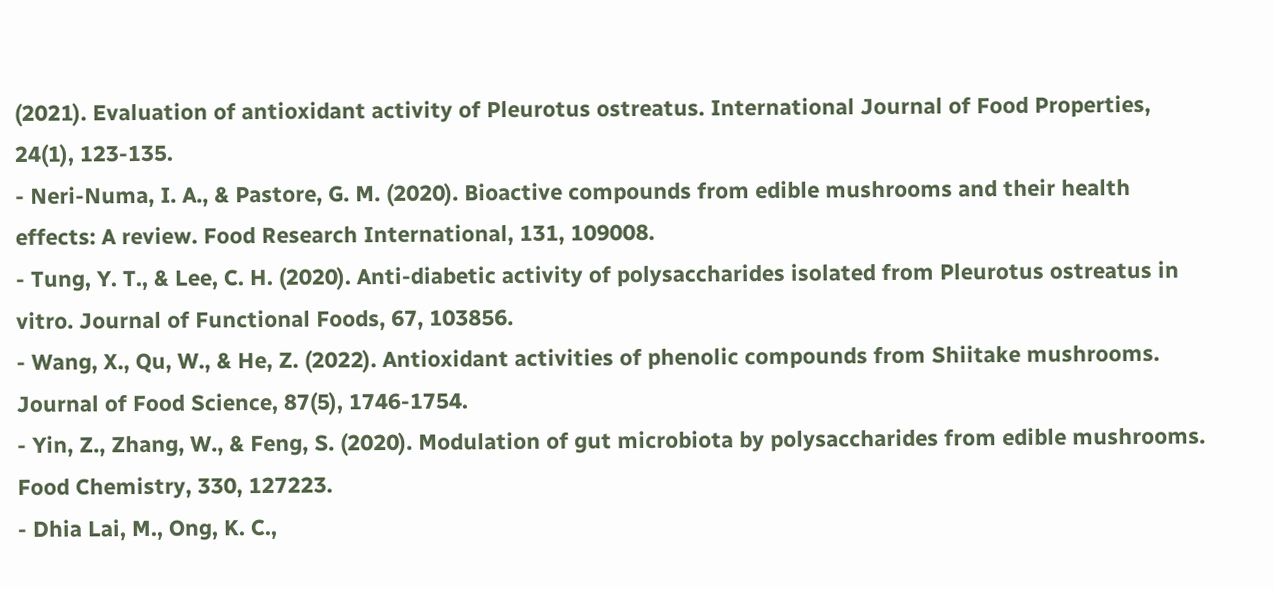(2021). Evaluation of antioxidant activity of Pleurotus ostreatus. International Journal of Food Properties, 24(1), 123-135.
- Neri-Numa, I. A., & Pastore, G. M. (2020). Bioactive compounds from edible mushrooms and their health effects: A review. Food Research International, 131, 109008.
- Tung, Y. T., & Lee, C. H. (2020). Anti-diabetic activity of polysaccharides isolated from Pleurotus ostreatus in vitro. Journal of Functional Foods, 67, 103856.
- Wang, X., Qu, W., & He, Z. (2022). Antioxidant activities of phenolic compounds from Shiitake mushrooms. Journal of Food Science, 87(5), 1746-1754.
- Yin, Z., Zhang, W., & Feng, S. (2020). Modulation of gut microbiota by polysaccharides from edible mushrooms. Food Chemistry, 330, 127223.
- Dhia Lai, M., Ong, K. C.,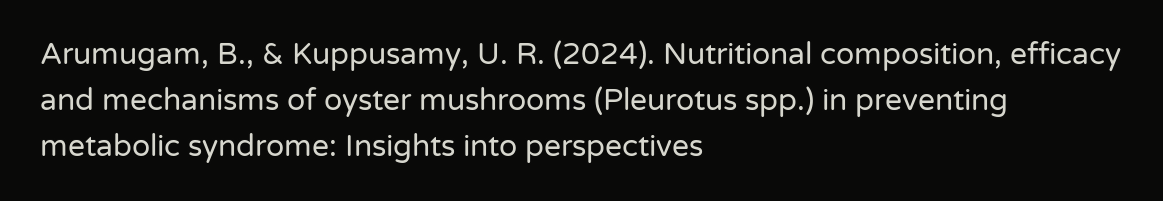Arumugam, B., & Kuppusamy, U. R. (2024). Nutritional composition, efficacy and mechanisms of oyster mushrooms (Pleurotus spp.) in preventing metabolic syndrome: Insights into perspectives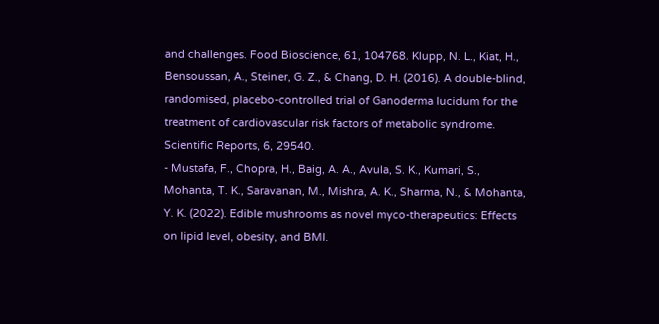and challenges. Food Bioscience, 61, 104768. Klupp, N. L., Kiat, H., Bensoussan, A., Steiner, G. Z., & Chang, D. H. (2016). A double-blind, randomised, placebo-controlled trial of Ganoderma lucidum for the treatment of cardiovascular risk factors of metabolic syndrome. Scientific Reports, 6, 29540.
- Mustafa, F., Chopra, H., Baig, A. A., Avula, S. K., Kumari, S., Mohanta, T. K., Saravanan, M., Mishra, A. K., Sharma, N., & Mohanta, Y. K. (2022). Edible mushrooms as novel myco-therapeutics: Effects on lipid level, obesity, and BMI.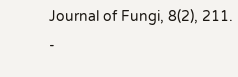Journal of Fungi, 8(2), 211.
-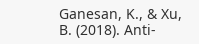Ganesan, K., & Xu, B. (2018). Anti-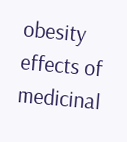obesity effects of medicinal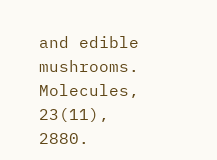and edible mushrooms. Molecules, 23(11), 2880.